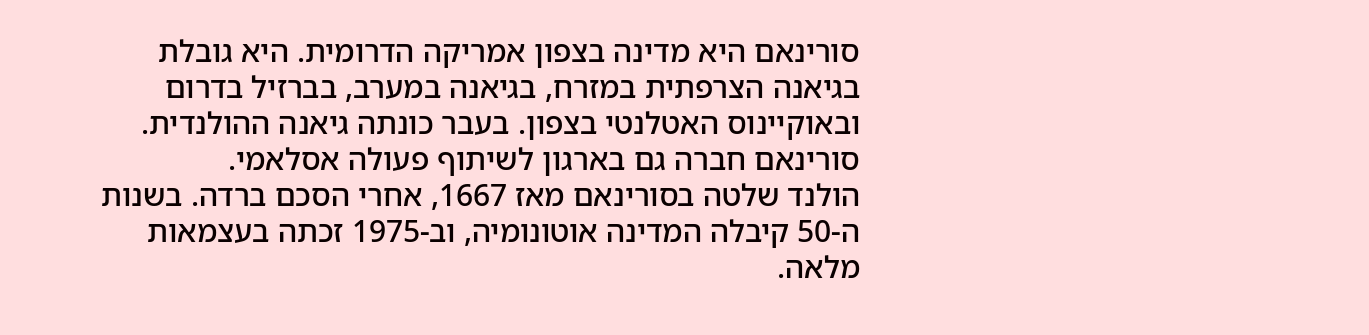סורינאם היא מדינה בצפון אמריקה הדרומית. היא גובלת בגיאנה הצרפתית במזרח, בגיאנה במערב, בברזיל בדרום ובאוקיינוס האטלנטי בצפון. בעבר כונתה גיאנה ההולנדית. סורינאם חברה גם בארגון לשיתוף פעולה אסלאמי.
הולנד שלטה בסורינאם מאז 1667, אחרי הסכם ברדה. בשנות ה-50 קיבלה המדינה אוטונומיה, וב-1975 זכתה בעצמאות מלאה.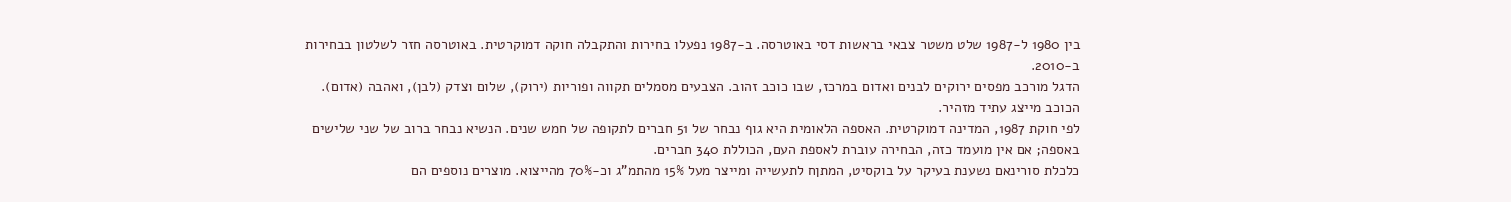בין 1980 ל-1987 שלט משטר צבאי בראשות דסי באוטרסה. ב-1987 נפעלו בחירות והתקבלה חוקה דמוקרטית. באוטרסה חזר לשלטון בבחירות ב-2010.
הדגל מורכב מפסים ירוקים לבנים ואדום במרכז, שבו כוכב זהוב. הצבעים מסמלים תקווה ופוריות (ירוק), שלום וצדק (לבן), ואהבה (אדום). הכוכב מייצג עתיד מזהיר.
לפי חוקת 1987, המדינה דמוקרטית. האספה הלאומית היא גוף נבחר של 51 חברים לתקופה של חמש שנים. הנשיא נבחר ברוב של שני שלישים באספה; אם אין מועמד כזה, הבחירה עוברת לאספת העם, הכוללת 340 חברים.
כלכלת סורינאם נשענת בעיקר על בוקסיט, המתןח לתעשייה ומייצר מעל 15% מהתמ"ג וכ-70% מהייצוא. מוצרים נוספים הם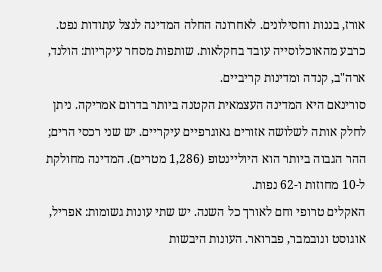אורז, בננות וחסילונים. לאחרונה החלה המדינה לנצל עתודות נפט. כרבע מהאוכלוסייה עובד בחקלאות. שותפות מסחר עיקריות: הולנד, ארה"ב, קנדה ומדינות קריביים.
סורינאם היא המדינה העצמאית הקטנה ביותר בדרום אמריקה. ניתן לחלק אותה לשלושה אזורים גאוגרפיים עיקריים. יש שני רכסי הרים; ההר הגבוה ביותר הוא היוליינטופ (1,286 מטרים). המדינה מחולקת ל-10 מחוזות ו-62 נפות.
האקלים טרופי וחם לאורך כל השנה. יש שתי עונות גשומות: אפריל, אוגוסט ונובמבר, פברואר. העונות היבשות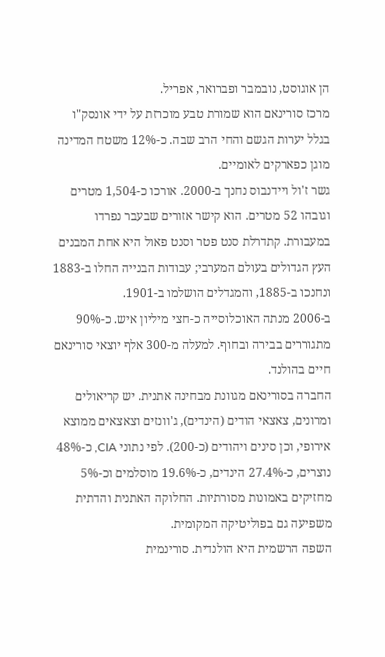הן אוגוסט, נובמבר ופברואר, אפריל.
מרכז סורינאם הוא שמורת טבע מוכרזת על ידי אונסק"ו בגלל יערות הגשם והחי הרב שבה. כ-12% משטח המדינה מוגן כפארקים לאומיים.
גשר ז'ול ויידנבוס נחנך ב-2000. אורכו כ-1,504 מטרים וגובהו 52 מטרים. הוא קישר אזורים שבעבר נפרדו במעבורת. קתדרלת סנט פטר וסנט פאול היא אחת המבנים העץ הגדולים בעולם המערבי; עבודות הבנייה החלו ב-1883 ונחנכו ב-1885, והמגדלים הושלמו ב-1901.
ב-2006 מנתה האוכלוסייה כ-חצי מיליון איש. כ-90% מתגוררים בבירה ובחוף. למעלה מ-300 אלף יוצאי סורינאם חיים בהולנד.
החברה בסורינאם מגוונת מבחינה אתנית. יש קריאולים ומרונים, צאצאי הודים (הינדים), ג'וונזים וצאצאים ממוצא אירופי, וכן סינים ויהודים (כ-200). לפי נתוני CIA, כ-48% נוצרים, כ-27.4% הינדים, כ-19.6% מוסלמים וכ-5% מחזיקים באמונות מסורתיות. החלוקה האתנית והדתית משפיעה גם בפוליטיקה המקומית.
השפה הרשמית היא הולנדית. סורינמית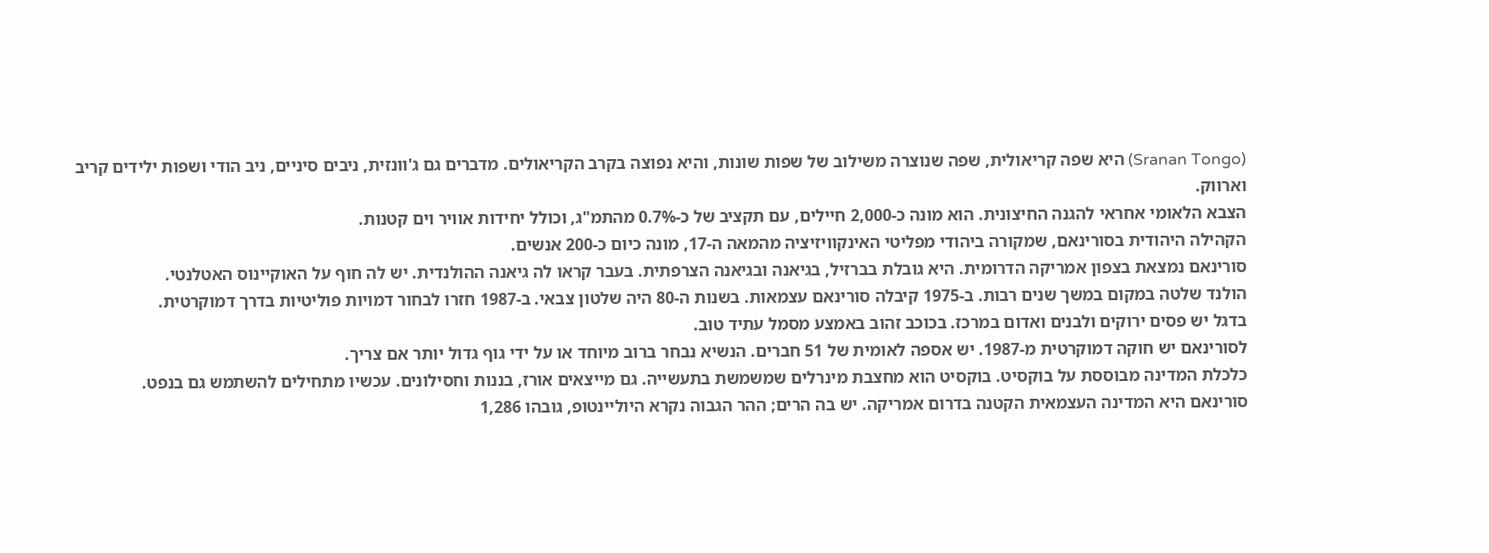(Sranan Tongo) היא שפה קריאולית, שפה שנוצרה משילוב של שפות שונות, והיא נפוצה בקרב הקריאולים. מדברים גם ג'וונזית, ניבים סיניים, ניב הודי ושפות ילידים קריב וארווק.
הצבא הלאומי אחראי להגנה החיצונית. הוא מונה כ-2,000 חיילים, עם תקציב של כ-0.7% מהתמ"ג, וכולל יחידות אוויר וים קטנות.
הקהילה היהודית בסורינאם, שמקורה ביהודי מפליטי האינקוויזיציה מהמאה ה-17, מונה כיום כ-200 אנשים.
סורינאם נמצאת בצפון אמריקה הדרומית. היא גובלת בברזיל, בגיאנה ובגיאנה הצרפתית. בעבר קראו לה גיאנה ההולנדית. יש לה חוף על האוקיינוס האטלנטי.
הולנד שלטה במקום במשך שנים רבות. ב-1975 קיבלה סורינאם עצמאות. בשנות ה-80 היה שלטון צבאי. ב-1987 חזרו לבחור דמויות פוליטיות בדרך דמוקרטית.
בדגל יש פסים ירוקים ולבנים ואדום במרכז. בכוכב זהוב באמצע מסמל עתיד טוב.
לסורינאם יש חוקה דמוקרטית מ-1987. יש אספה לאומית של 51 חברים. הנשיא נבחר ברוב מיוחד או על ידי גוף גדול יותר אם צריך.
כלכלת המדינה מבוססת על בוקסיט. בוקסיט הוא מחצבת מינרלים שמשמשת בתעשייה. גם מייצאים אורז, בננות וחסילונים. עכשיו מתחילים להשתמש גם בנפט.
סורינאם היא המדינה העצמאית הקטנה בדרום אמריקה. יש בה הרים; ההר הגבוה נקרא היוליינטופ, גובהו 1,286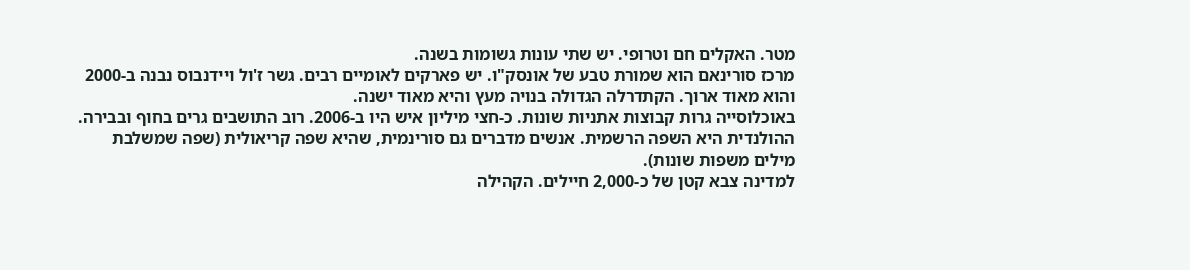מטר. האקלים חם וטרופי. יש שתי עונות גשומות בשנה.
מרכז סורינאם הוא שמורת טבע של אונסק"ו. יש פארקים לאומיים רבים. גשר ז'ול ויידנבוס נבנה ב-2000 והוא מאוד ארוך. הקתדרלה הגדולה בנויה מעץ והיא מאוד ישנה.
באוכלוסייה גרות קבוצות אתניות שונות. כ-חצי מיליון איש היו ב-2006. רוב התושבים גרים בחוף ובבירה. ההולנדית היא השפה הרשמית. אנשים מדברים גם סורינמית, שהיא שפה קריאולית (שפה שמשלבת מילים משפות שונות).
למדינה צבא קטן של כ-2,000 חיילים. הקהילה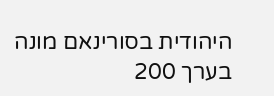היהודית בסורינאם מונה בערך 200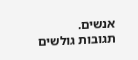אנשים.
תגובות גולשים